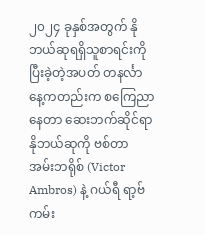၂၀၂၄ ခုနှစ်အတွက် နိုဘယ်ဆုရရှိသူစာရင်းကို ပြီးခဲ့တဲ့အပတ် တနင်္လာနေ့ကတည်းက စကြေညာနေတာ ဆေးဘက်ဆိုင်ရာ နိုဘယ်ဆုကို ဗစ်တာ အမ်းဘရိုစ် (Victor Ambros) နဲ့ ဂယ်ရီ ရာ့ဗ်ကမ်း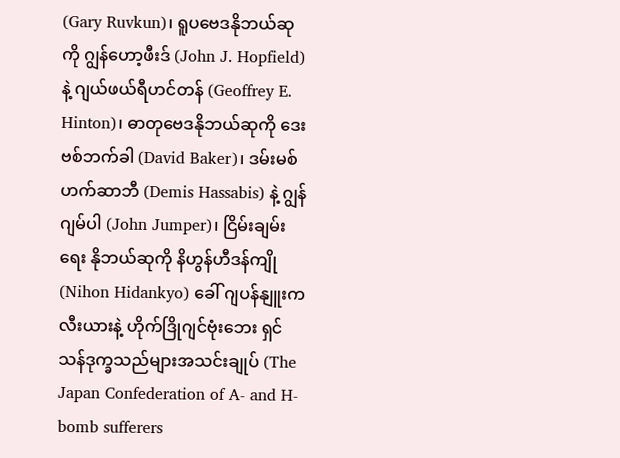(Gary Ruvkun)၊ ရူပဗေဒနိုဘယ်ဆုကို ဂျွန်ဟော့ဖီးဒ် (John J. Hopfield) နဲ့ ဂျယ်ဖယ်ရီဟင်တန် (Geoffrey E. Hinton)၊ ဓာတုဗေဒနိုဘယ်ဆုကို ဒေးဗစ်ဘက်ခါ (David Baker)၊ ဒမ်းမစ် ဟက်ဆာဘီ (Demis Hassabis) နဲ့ ဂျွန်ဂျမ်ပါ (John Jumper)၊ ငြိမ်းချမ်းရေး နိုဘယ်ဆုကို နိဟွန်ဟီဒန်ကျို (Nihon Hidankyo) ခေါ် ဂျပန်နျူးကလီးယားနဲ့ ဟိုက်ဒြိုဂျင်ဗုံးဘေး ရှင်သန်ဒုက္ခသည်များအသင်းချုပ် (The Japan Confederation of A- and H- bomb sufferers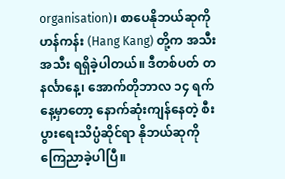organisation)၊ စာပေနိုဘယ်ဆုကို ဟန်ကန်း (Hang Kang) တို့က အသီးအသီး ရရှိခဲ့ပါတယ်။ ဒီတစ်ပတ် တနင်္လာနေ့၊ အောက်တိုဘာလ ၁၄ ရက်နေ့မှာတော့ နောက်ဆုံးကျန်နေတဲ့ စီးပွားရေးသိပ္ပံဆိုင်ရာ နိုဘယ်ဆုကို ကြေညာခဲ့ပါပြီ။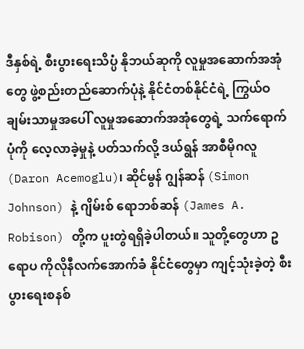ဒီနှစ်ရဲ့ စီးပွားရေးသိပ္ပံ နိုဘယ်ဆုကို လူမှုအဆောက်အအုံတွေ ဖွဲ့စည်းတည်ဆောက်ပုံနဲ့ နိုင်ငံတစ်နိုင်ငံရဲ့ ကြွယ်ဝချမ်းသာမှုအပေါ် လူမှုအဆောက်အအုံတွေရဲ့ သက်ရောက်ပုံကို လေ့လာခဲ့မှုနဲ့ ပတ်သက်လို့ ဒယ်ရွန် အာစီမိုဂလူ (Daron Acemoglu)၊ ဆိုင်မွန် ဂျွန်ဆန် (Simon Johnson) နဲ့ ဂျိမ်းစ် ရောဘစ်ဆန် (James A. Robison) တို့က ပူးတွဲရရှိခဲ့ပါတယ်။ သူတို့တွေဟာ ဥရောပ ကိုလိုနီလက်အောက်ခံ နိုင်ငံတွေမှာ ကျင့်သုံးခဲ့တဲ့ စီးပွားရေးစနစ်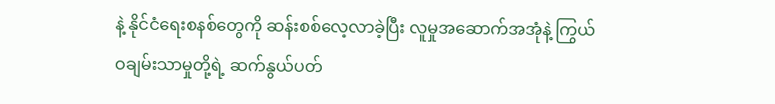နဲ့ နိုင်ငံရေးစနစ်တွေကို ဆန်းစစ်လေ့လာခဲ့ပြီး လူမှုအဆောက်အအုံနဲ့ ကြွယ်ဝချမ်းသာမှုတို့ရဲ့ ဆက်နွယ်ပတ်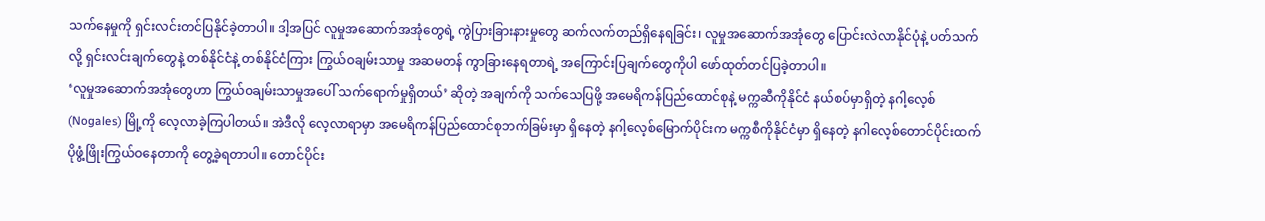သက်နေမှုကို ရှင်းလင်းတင်ပြနိုင်ခဲ့တာပါ။ ဒါ့အပြင် လူမှုအဆောက်အအုံတွေရဲ့ ကွဲပြားခြားနားမှုတွေ ဆက်လက်တည်ရှိနေရခြင်း၊ လူမှုအဆောက်အအုံတွေ ပြောင်းလဲလာနိုင်ပုံနဲ့ ပတ်သက်လို့ ရှင်းလင်းချက်တွေနဲ့ တစ်နိုင်ငံနဲ့ တစ်နိုင်ငံကြား ကြွယ်ဝချမ်းသာမှု အဆမတန် ကွာခြားနေရတာရဲ့ အကြောင်းပြချက်တွေကိုပါ ဖော်ထုတ်တင်ပြခဲ့တာပါ။
‘လူမှုအဆောက်အအုံတွေဟာ ကြွယ်၀ချမ်းသာမှုအပေါ် သက်ရောက်မှုရှိတယ်’ ဆိုတဲ့ အချက်ကို သက်သေပြဖို့ အမေရိကန်ပြည်ထောင်စုနဲ့ မက္ကဆီကိုနိုင်ငံ နယ်စပ်မှာရှိတဲ့ နဂါ့လေ့စ် (Nogales) မြို့ကို လေ့လာခဲ့ကြပါတယ်။ အဲဒီလို လေ့လာရာမှာ အမေရိကန်ပြည်ထောင်စုဘက်ခြမ်းမှာ ရှိနေတဲ့ နဂါ့လေ့စ်မြောက်ပိုင်းက မက္ကစီကိုနိုင်ငံမှာ ရှိနေတဲ့ နဂါလေ့စ်တောင်ပိုင်းထက် ပိုဖွံ့ဖြိုးကြွယ်ဝနေတာကို တွေ့ခဲ့ရတာပါ။ တောင်ပိုင်း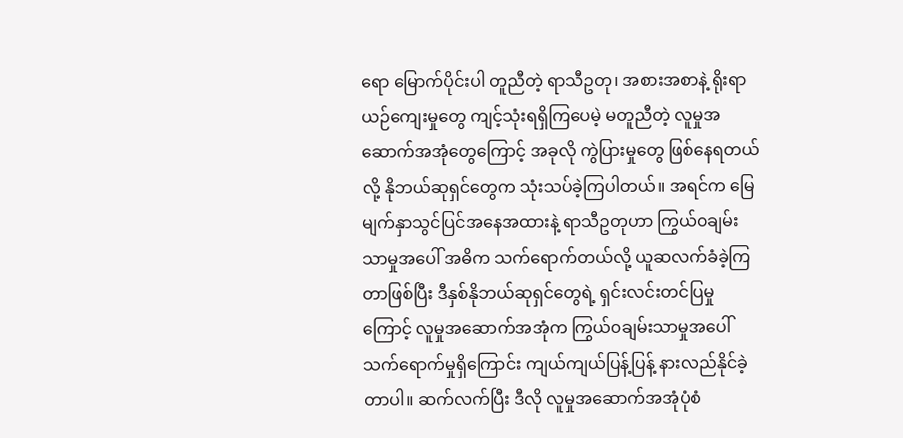ရော မြောက်ပိုင်းပါ တူညီတဲ့ ရာသီဥတု၊ အစားအစာနဲ့ ရိုးရာယဉ်ကျေးမှုတွေ ကျင့်သုံးရရှိကြပေမဲ့ မတူညီတဲ့ လူမှုအဆောက်အအုံတွေကြောင့် အခုလို ကွဲပြားမှုတွေ ဖြစ်နေရတယ်လို့ နိုဘယ်ဆုရှင်တွေက သုံးသပ်ခဲ့ကြပါတယ်။ အရင်က မြေမျက်နှာသွင်ပြင်အနေအထားနဲ့ ရာသီဥတုဟာ ကြွယ်၀ချမ်းသာမှုအပေါ် အဓိက သက်ရောက်တယ်လို့ ယူဆလက်ခံခဲ့ကြတာဖြစ်ပြီး ဒီနှစ်နိုဘယ်ဆုရှင်တွေရဲ့ ရှင်းလင်းတင်ပြမှုကြောင့် လူမှုအဆောက်အအုံက ကြွယ်၀ချမ်းသာမှုအပေါ် သက်ရောက်မှုရှိကြောင်း ကျယ်ကျယ်ပြန့်ပြန့် နားလည်နိုင်ခဲ့တာပါ။ ဆက်လက်ပြီး ဒီလို လူမှုအဆောက်အအုံပုံစံ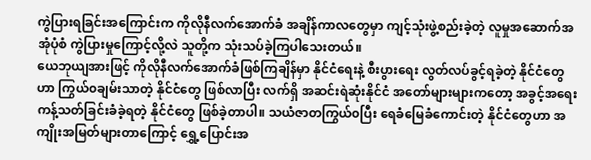ကွဲပြားရခြင်းအကြောင်းက ကိုလိုနီလက်အောက်ခံ အချိန်ကာလတွေမှာ ကျင့်သုံးဖွဲ့စည်းခဲ့တဲ့ လူမှုအဆောက်အအုံပုံစံ ကွဲပြားမှုကြောင့်လို့လဲ သူတို့က သုံးသပ်ခဲ့ကြပါသေးတယ်။
ယေဘုယျအားဖြင့် ကိုလိုနီလက်အောက်ခံဖြစ်ကြချိန်မှာ နိုင်ငံရေးနဲ့ စီးပွားရေး လွတ်လပ်ခွင့်ရခဲ့တဲ့ နိုင်ငံတွေဟာ ကြွယ်၀ချမ်းသာတဲ့ နိုင်ငံတွေ ဖြစ်လာပြီး လက်ရှိ အဆင်းရဲဆုံးနိုင်ငံ အတော်များများကတော့ အခွင့်အရေးကန့်သတ်ခြင်းခံခဲ့ရတဲ့ နိုင်ငံတွေ ဖြစ်ခဲ့တာပါ။ သယံဇာတကြွယ်၀ပြီး ရေခံမြေခံကောင်းတဲ့ နိုင်ငံတွေဟာ အကျိုးအမြတ်များတာကြောင့် ရွှေ့ပြောင်းအ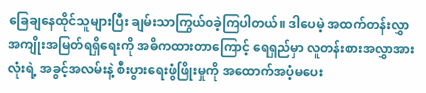ခြေချနေထိုင်သူများပြီး ချမ်းသာကြွယ်၀ခဲ့ကြပါတယ်။ ဒါပေမဲ့ အထက်တန်းလွှာ အကျိုးအမြတ်ရရှိရေးကို အဓိကထားတာကြောင့် ရေရှည်မှာ လူတန်းစားအလွှာအားလုံးရဲ့ အခွင့်အလမ်းနဲ့ စီးပွားရေးဖွံဖြိုးမှုကို အထောက်အပံ့မပေး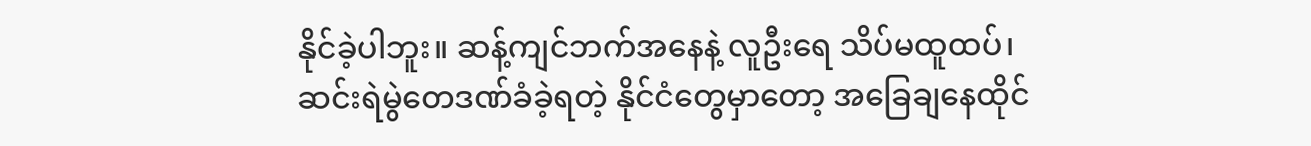နိုင်ခဲ့ပါဘူး။ ဆန့်ကျင်ဘက်အနေနဲ့ လူဦးရေ သိပ်မထူထပ်၊ ဆင်းရဲမွဲတေဒဏ်ခံခဲ့ရတဲ့ နိုင်ငံတွေမှာတော့ အခြေချနေထိုင်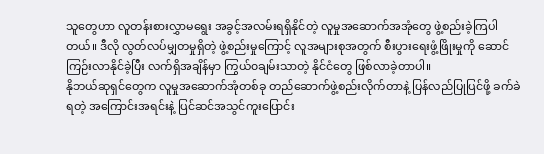သူတွေဟာ လူတန်းစားလွှာမရွေး အခွင့်အလမ်းရရှိနိုင်တဲ့ လူမှုအဆောက်အအုံတွေ ဖွဲ့စည်းခဲ့ကြပါတယ်။ ဒီလို လွတ်လပ်မျှတမှုရှိတဲ့ ဖွဲ့စည်းမှုကြောင့် လူအများစုအတွက် စီးပွားရေးဖွံ့ဖြိုးမှုကို ဆောင်ကြဉ်းလာနိုင်ခဲ့ပြီး လက်ရှိအချိန်မှာ ကြွယ်၀ချမ်းသာတဲ့ နိုင်ငံတွေ ဖြစ်လာခဲ့တာပါ။
နိုဘယ်ဆုရှင်တွေက လူမှုအဆောက်အုံတစ်ခု တည်ဆောက်ဖွဲ့စည်းလိုက်တာနဲ့ ပြန်လည်ပြုပြင်ဖို့ ခက်ခဲရတဲ့ အကြောင်းအရင်းနဲ့ ပြင်ဆင်အသွင်ကူးပြောင်း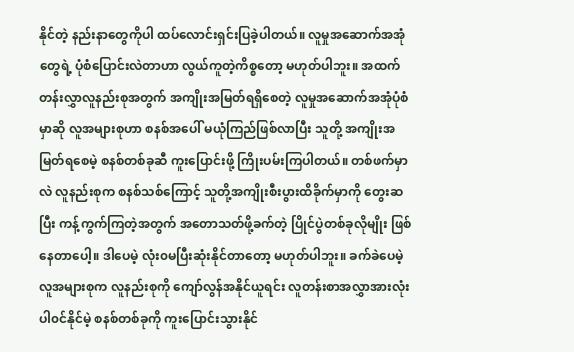နိုင်တဲ့ နည်းနာတွေကိုပါ ထပ်လောင်းရှင်းပြခဲ့ပါတယ်။ လူမှုအဆောက်အအုံတွေရဲ့ ပုံစံပြောင်းလဲတာဟာ လွယ်ကူတဲ့ကိစ္စတော့ မဟုတ်ပါဘူး။ အထက်တန်းလွှာလူနည်းစုအတွက် အကျိုးအမြတ်ရရှိစေတဲ့ လူမှုအဆောက်အအုံပုံစံမှာဆို လူအများစုဟာ စနစ်အပေါ် မယုံကြည်ဖြစ်လာပြီး သူတို့ အကျိုးအမြတ်ရစေမဲ့ စနစ်တစ်ခုဆီ ကူးပြောင်းဖို့ ကြိုးပမ်းကြပါတယ်။ တစ်ဖက်မှာလဲ လူနည်းစုက စနစ်သစ်ကြောင့် သူတို့အကျိုးစီးပွားထိခိုက်မှာကို တွေးဆပြီး ကန့်ကွက်ကြတဲ့အတွက် အတောသတ်ဖို့ခက်တဲ့ ပြိုင်ပွဲတစ်ခုလိုမျိုး ဖြစ်နေတာပေါ့။ ဒါပေမဲ့ လုံး၀မပြီးဆုံးနိုင်တာတော့ မဟုတ်ပါဘူး။ ခက်ခဲပေမဲ့ လူအများစုက လူနည်းစုကို ကျော်လွန်အနိုင်ယူရင်း လူတန်းစာအလွှာအားလုံးပါ၀င်နိုင်မဲ့ စနစ်တစ်ခုကို ကူးပြောင်းသွားနိုင်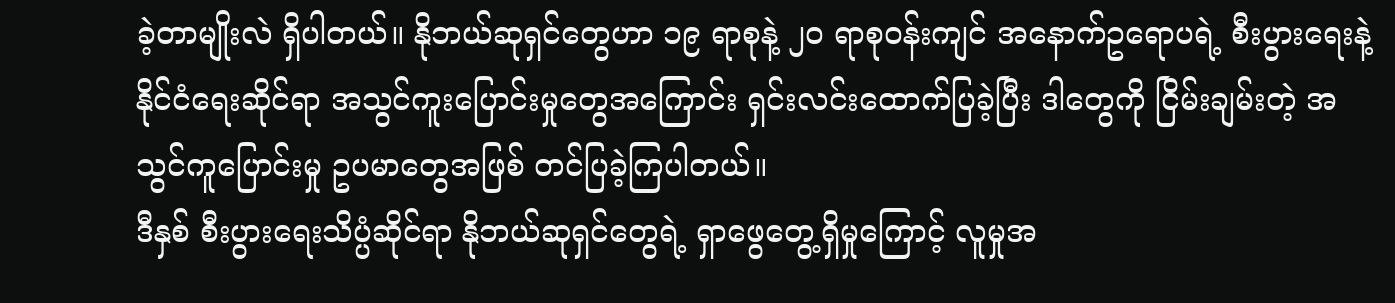ခဲ့တာမျိုးလဲ ရှိပါတယ်။ နိုဘယ်ဆုရှင်တွေဟာ ၁၉ ရာစုနဲ့ ၂၀ ရာစု၀န်းကျင် အနောက်ဥရောပရဲ့ စီးပွားရေးနဲ့ နိုင်ငံရေးဆိုင်ရာ အသွင်ကူးပြောင်းမှုတွေအကြောင်း ရှင်းလင်းထောက်ပြခဲ့ပြီး ဒါတွေကို ငြိမ်းချမ်းတဲ့ အသွင်ကူပြောင်းမှု ဥပမာတွေအဖြစ် တင်ပြခဲ့ကြပါတယ်။
ဒီနှစ် စီးပွားရေးသိပ္ပံဆိုင်ရာ နိုဘယ်ဆုရှင်တွေရဲ့ ရှာဖွေတွေ့ရှိမှုကြောင့် လူမှုအ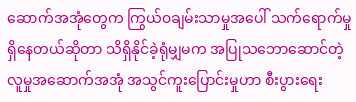ဆောက်အအုံတွေက ကြွယ်၀ချမ်းသာမှုအပေါ် သက်ရောက်မှုရှိနေတယ်ဆိုတာ သိရှိနိုင်ခဲ့ရုံမျှမက အပြုသဘောဆောင်တဲ့ လူမှုအဆောက်အအုံ အသွင်ကူးပြောင်းမှုဟာ စီးပွားရေး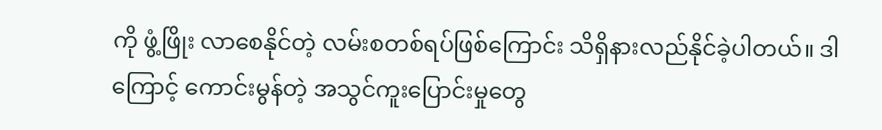ကို ဖွံ့ဖြိုး လာစေနိုင်တဲ့ လမ်းစတစ်ရပ်ဖြစ်ကြောင်း သိရှိနားလည်နိုင်ခဲ့ပါတယ်။ ဒါကြောင့် ကောင်းမွန်တဲ့ အသွင်ကူးပြောင်းမှုတွေ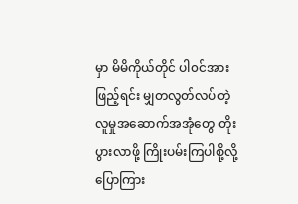မှာ မိမိကိုယ်တိုင် ပါ၀င်အားဖြည့်ရင်း မျှတလွတ်လပ်တဲ့ လူမှုအဆောက်အအုံတွေ တိုးပွားလာဖို့ ကြိုးပမ်းကြပါစို့လို့ ပြောကြား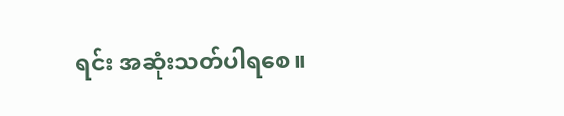ရင်း အဆုံးသတ်ပါရစေ။